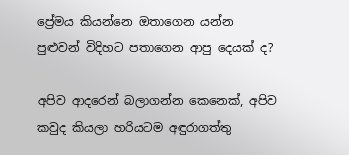ප්‍රේමය කියන්නෙ ඔතාගෙන යන්න පුළුවන් විදිහට පතාගෙන ආපු දෙයක් ද?

අපිව ආදරෙන් බලාගන්න කෙනෙක්, අපිව කවුද කියලා හරියටම අඳුරාගත්තු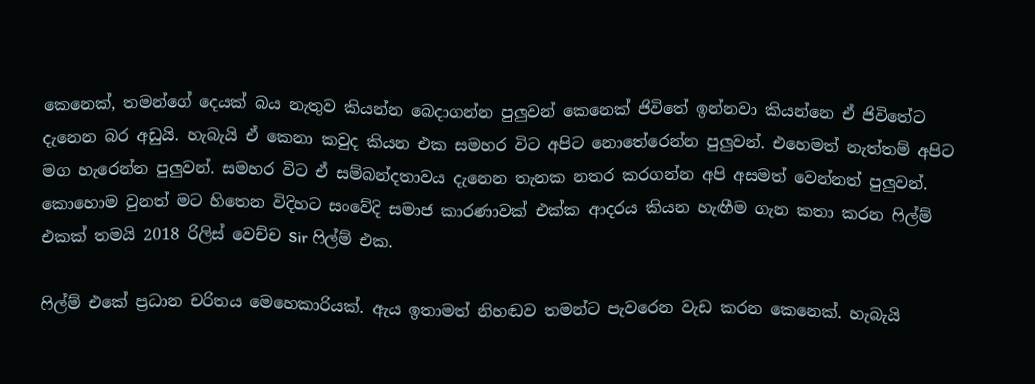කෙනෙක්, තමන්ගේ දෙයක් බය නැතුව කියන්න බෙදාගන්න පුලුවන් කෙනෙක් ජිවිතේ ඉන්නවා කියන්නෙ ඒ ජිවිතේට දැනෙන බර අඩුයි. හැබැයි ඒ කෙනා කවුද කියන එක සමහර විට අපිට නොතේරෙන්න පුලුවන්. එහෙමත් නැත්තම් අපිට මග හැරෙන්න පුලුවන්. සමහර විට ඒ සම්බන්දතාවය දැනෙන තැනක නතර කරගන්න අපි අසමත් වෙන්නත් පුලුවන්. කොහොම වුනත් මට හිතෙන විදිහට සංවේදි සමාජ කාරණාවක් එක්ක ආදරය කියන හැඟීම ගැන කතා කරන ෆිල්ම් එකක් තමයි 2018 රිලිස් වෙච්ච Sir ෆිල්ම් එක.

ෆිල්ම් එකේ ප්‍රධාන චරිතය මෙහෙකාරියක්. ඇය ඉතාමත් නිහඬව තමන්ට පැවරෙන වැඩ කරන කෙනෙක්. හැබැයි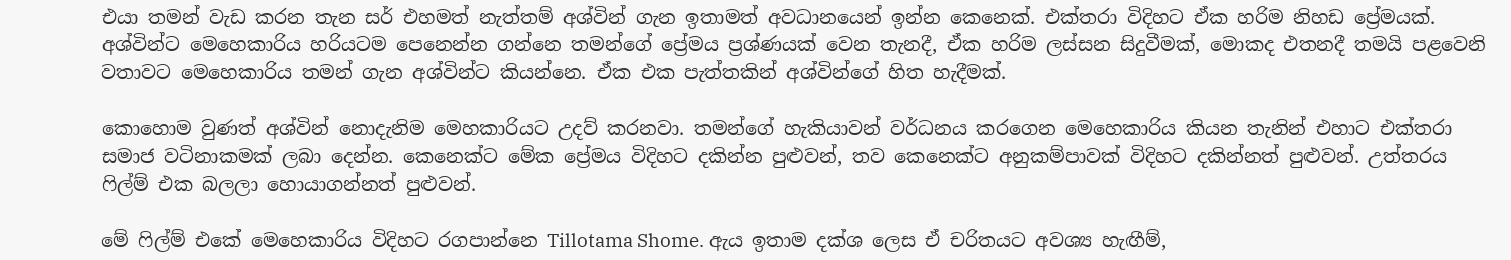එයා තමන් වැඩ කරන තැන සර් එහමත් නැත්තම් අශ්වින් ගැන ඉතාමත් අවධානයෙන් ඉන්න කෙනෙක්. එක්තරා විදිහට ඒක හරිම නිහඩ ප්‍රේමයක්. අශ්වින්ට මෙහෙකාරිය හරියටම පෙනෙන්න ගන්නෙ තමන්ගේ ප්‍රේමය ප්‍රශ්ණයක් වෙන තැනදී, ඒක හරිම ලස්සන සිදුවීමක්, මොකද එතනදී තමයි පළවෙනි වතාවට මෙහෙකාරිය තමන් ගැන අශ්වින්ට කියන්නෙ. ඒක එක පැත්තකින් අශ්වින්ගේ හිත හැදීමක්.

කොහොම වුණත් අශ්වින් නොදැනිම මෙහකාරියට උදව් කරනවා. තමන්ගේ හැකියාවන් වර්ධනය කරගෙන මෙහෙකාරිය කියන තැනින් එහාට එක්තරා සමාජ වටිනාකමක් ලබා දෙන්න. කෙනෙක්ට මේක ප්‍රේමය විදිහට දකින්න පුළුවන්, තව කෙනෙක්ට අනුකම්පාවක් විදිහට දකින්නත් පුළුවන්. උත්තරය ෆිල්ම් එක බලලා හොයාගන්නත් පුළුවන්.

මේ ෆිල්ම් එකේ මෙහෙකාරිය විදිහට රගපාන්නෙ Tillotama Shome. ඇය ඉතාම දක්ශ ලෙස ඒ චරිතයට අවශ්‍ය හැඟීම්,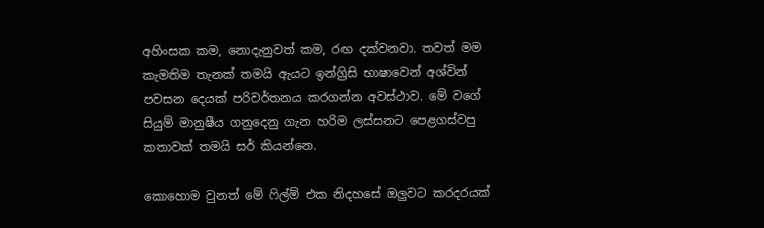අහිංසක කම, නොදැනුවත් කම, රඟ දක්වනවා. තවත් මම කැමතිම තැනක් තමයි ඇයට ඉන්ග්‍රිසි භාෂාවෙන් අශ්වින් පවසන දෙයක් පරිවර්තනය කරගන්න අවස්ථාව. මේ වගේ සියුම් මානුෂීය ගනුදෙනු ගැන හරිම ලස්සනට පෙළගස්වපු කතාවක් තමයි සර් කියන්නෙ.

කොහොම වුනත් මේ ෆිල්ම් එක නිදහසේ ඔලුවට කරදරයක්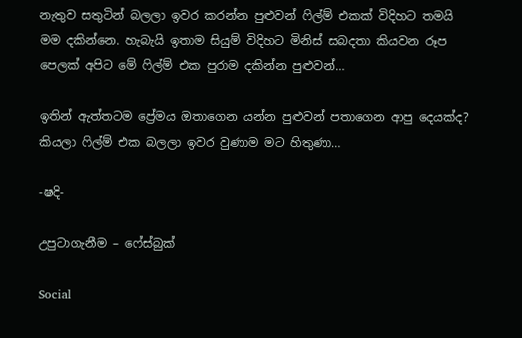නැතුව සතුටින් බලලා ඉවර කරන්න පුළුවන් ෆිල්ම් එකක් විදිහට තමයි මම දකින්නෙ. හැබැයි ඉතාම සියුම් විදිහට මිනිස් සබදතා කියවන රූප පෙලක් අපිට මේ ෆිල්ම් එක පුරාම දකින්න පුළුවන්…

ඉතින් ඇත්තටම ප්‍රේමය ඔතාගෙන යන්න පුළුවන් පතාගෙන ආපු දෙයක්ද? කියලා ෆිල්ම් එක බලලා ඉවර වුණාම මට හිතුණා…

-ෂදි-

උපුටාගැනීම – ෆේස්බුක්

Social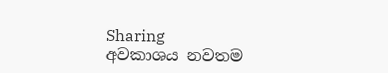Sharing
අවකාශය නවතම